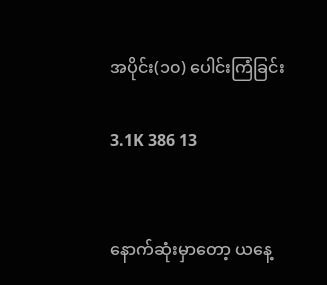အပိုင်း(၁၀) ပေါင်းကြံခြင်း

3.1K 386 13


နောက်ဆုံးမှာတော့ ယနေ့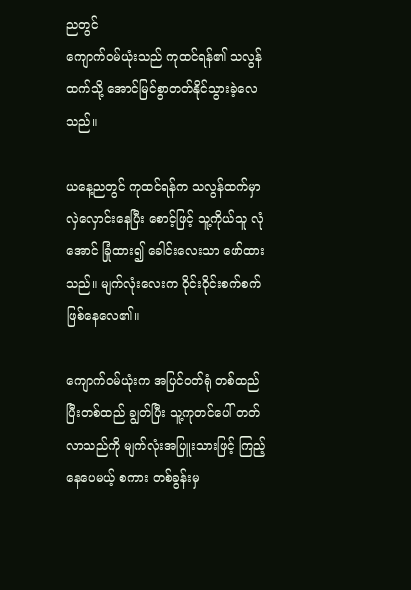ညတွင်
ကျောက်ဝမ်ယုံးသည် ကုထင်ရန်၏ သလွန်ထက်သို့ အောင်မြင်စွာတတ်နိုင်သွားခဲ့လေသည်။

ယနေ့ညတွင် ကုထင်ရန်က သလွန်ထက်မှာ
လှဲလှောင်းနေပြီး စောင့်ဖြင့် သူ့ကိုယ်သူ လုံအောင် ခြုံထား၍ ခေါင်းလေးသာ ဖော်ထားသည်။ မျက်လုံးလေးက ဝိုင်းဝိုင်းစက်စက်ဖြစ်နေလေ၏။

ကျောက်ဝမ်ယုံးက အပြင်ဝတ်ရုံ တစ်ထည်ပြီးတစ်ထည် ချွတ်ပြီး သူ့ကုတင်ပေါ် တတ်လာသည်ကို မျက်လုံးအပြူးသားဖြင့် ကြည့်နေပေမယ့် စကား တစ်ခွန်းမှ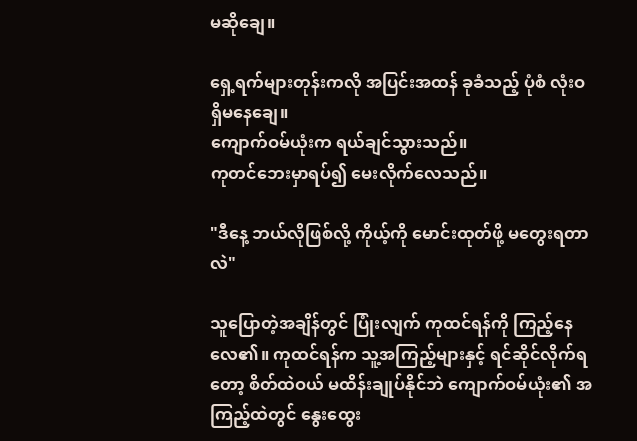မဆိုချေ။

ရှေ့ရက်များတုန်းကလို အပြင်းအထန် ခုခံသည့် ပုံစံ လုံးဝ ရှိမနေချေ။
ကျောက်ဝမ်ယုံးက ရယ်ချင်သွားသည်။
ကုတင်ဘေးမှာရပ်၍ မေးလိုက်လေသည်။

"ဒီနေ့ ဘယ်လိုဖြစ်လို့ ကိုယ့်ကို မောင်းထုတ်ဖို့ မတွေးရတာလဲ"

သူပြောတဲ့အချိန်တွင် ပြုံးလျက် ကုထင်ရန်ကို ကြည့်နေလေ၏။ ကုထင်ရန်က သူ့အကြည့်များနှင့် ရင်ဆိုင်လိုက်ရတော့ စိတ်ထဲဝယ် မထိန်းချုပ်နိုင်ဘဲ ကျောက်ဝမ်ယုံး၏ အကြည့်ထဲတွင် နွေးထွေး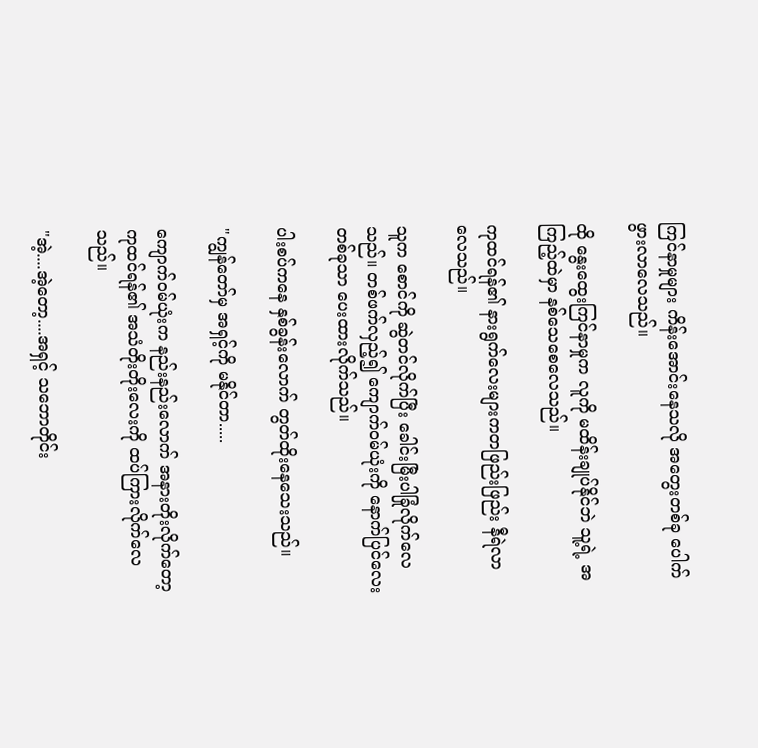ကြင်နာမှုများ ကိန်းအောင်းနေသလို အတွေးတစ်ခု ပေါက်ဖွားလာလေသည်။

ထို နွေးထွေးကြင်နာမှုက လူကို မထိန်းချုပ်နိုင်ဘဲ သူ့ရဲ့ အကြည့်ထဲမှာ နစ်သေစေလေသည်။

ကုထင်ရန်၏ နားရွက်လေးများကတဖြည်းဖြည်း နီရဲလာလေသည်။

သူက စောင်ကို ဆွဲတင်လိုက်ပြီး ခေါင်းမြီးပါခြုံလိုက်လေသည်။ တစ်ဖက်လှည့်၍ ကျောက်ဝမ်ယုံးကို နောက်ပြင်လေးတစ်ခုသာ ပေးထားလိုက်သည်။

ပါးစပ်ကနေ နှစ်ခွန်းလောက် တွတ်ထိုးနေသေးသည်။

"ကျွန်တော်မှ အရှင့်ကို မနိုင်တာ.....

ကျောက်ဝမ်ယုံးက နည်းနည်းလောက် အနားတိုးလိုက်တော့ ကုထင်ရန်၏ အသံတိုးတိုးလေးကို ထပ်ကြားလိုက်လေသည်။

"အဲ့....အဲ့တော့....အရှင့် သဘောတိုင်း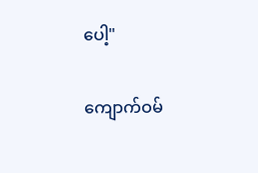ပေါ့"

ကျောက်ဝမ်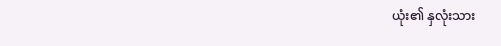ယုံး၏ နှလုံးသား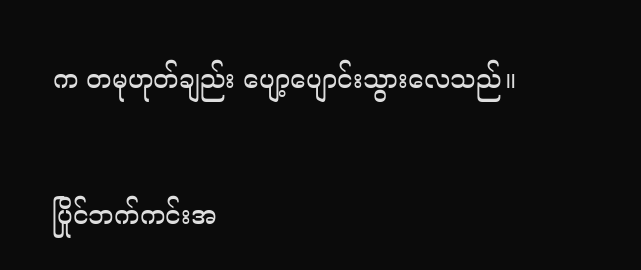က တမုဟုတ်ချည်း ပျော့ပျောင်းသွားလေသည်။

ပြိုင်ဘက်ကင်းအ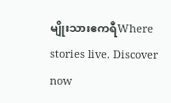မျိုးသားဧကရီWhere stories live. Discover now